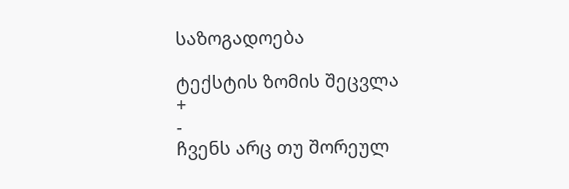საზოგადოება

ტექსტის ზომის შეცვლა
+
-
ჩვენს არც თუ შორეულ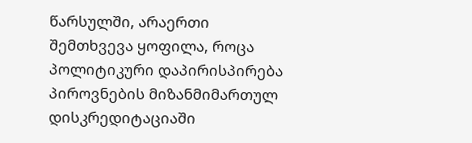წარსულში, არაერთი შემთხვევა ყოფილა, როცა პოლიტიკური დაპირისპირება პიროვნების მიზანმიმართულ დისკრედიტაციაში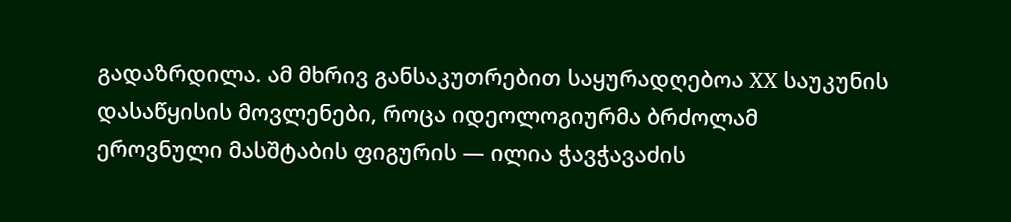გადაზრდილა. ამ მხრივ განსაკუთრებით საყურადღებოა XX საუკუნის დასაწყისის მოვლენები, როცა იდეოლოგიურმა ბრძოლამ ეროვნული მასშტაბის ფიგურის — ილია ჭავჭავაძის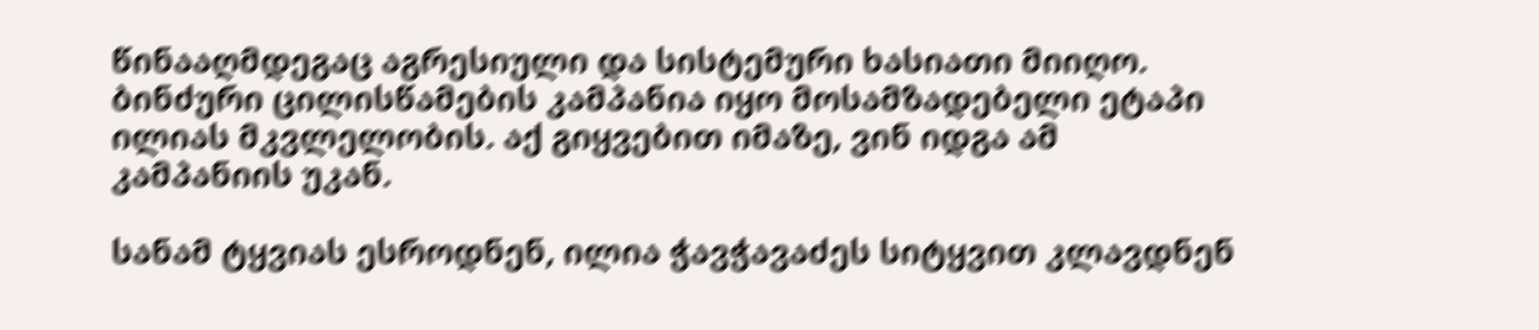წინააღმდეგაც აგრესიული და სისტემური ხასიათი მიიღო. ბინძური ცილისწამების კამპანია იყო მოსამზადებელი ეტაპი ილიას მკვლელობის. აქ გიყვებით იმაზე, ვინ იდგა ამ კამპანიის უკან.

სანამ ტყვიას ესროდნენ, ილია ჭავჭავაძეს სიტყვით კლავდნენ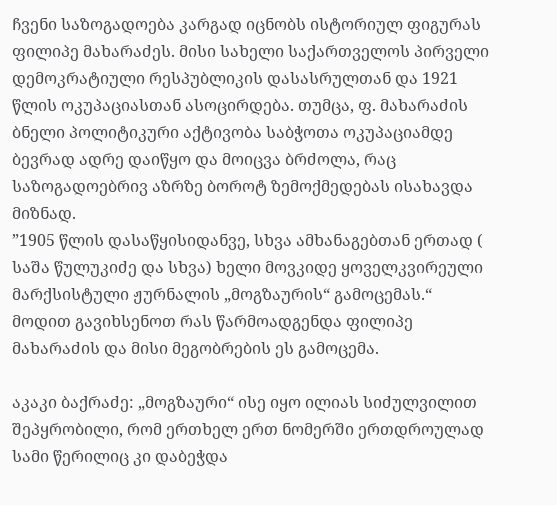ჩვენი საზოგადოება კარგად იცნობს ისტორიულ ფიგურას ფილიპე მახარაძეს. მისი სახელი საქართველოს პირველი დემოკრატიული რესპუბლიკის დასასრულთან და 1921 წლის ოკუპაციასთან ასოცირდება. თუმცა, ფ. მახარაძის ბნელი პოლიტიკური აქტივობა საბჭოთა ოკუპაციამდე ბევრად ადრე დაიწყო და მოიცვა ბრძოლა, რაც საზოგადოებრივ აზრზე ბოროტ ზემოქმედებას ისახავდა მიზნად.
”1905 წლის დასაწყისიდანვე, სხვა ამხანაგებთან ერთად ( საშა წულუკიძე და სხვა) ხელი მოვკიდე ყოველკვირეული მარქსისტული ჟურნალის „მოგზაურის“ გამოცემას.“
მოდით გავიხსენოთ რას წარმოადგენდა ფილიპე მახარაძის და მისი მეგობრების ეს გამოცემა.

აკაკი ბაქრაძე: „მოგზაური“ ისე იყო ილიას სიძულვილით შეპყრობილი, რომ ერთხელ ერთ ნომერში ერთდროულად სამი წერილიც კი დაბეჭდა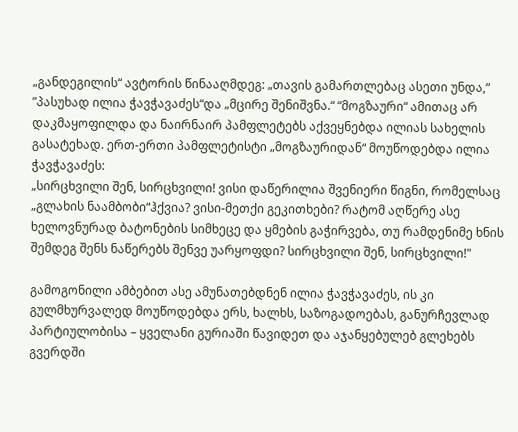„განდეგილის“ ავტორის წინააღმდეგ: „თავის გამართლებაც ასეთი უნდა,“ ”პასუხად ილია ჭავჭავაძეს“და „მცირე შენიშვნა.“ “მოგზაური“ ამითაც არ დაკმაყოფილდა და ნაირნაირ პამფლეტებს აქვეყნებდა ილიას სახელის გასატეხად. ერთ-ერთი პამფლეტისტი „მოგზაურიდან“ მოუწოდებდა ილია ჭავჭავაძეს:
„სირცხვილი შენ, სირცხვილი! ვისი დაწერილია შვენიერი წიგნი, რომელსაც „გლახის ნაამბობი“ჰქვია? ვისი-მეთქი გეკითხები? რატომ აღწერე ასე ხელოვნურად ბატონების სიმხეცე და ყმების გაჭირვება, თუ რამდენიმე ხნის შემდეგ შენს ნაწერებს შენვე უარყოფდი? სირცხვილი შენ, სირცხვილი!"

გამოგონილი ამბებით ასე ამუნათებდნენ ილია ჭავჭავაძეს, ის კი გულმხურვალედ მოუწოდებდა ერს, ხალხს, საზოგადოებას, განურჩევლად პარტიულობისა – ყველანი გურიაში წავიდეთ და აჯანყებულებ გლეხებს გვერდში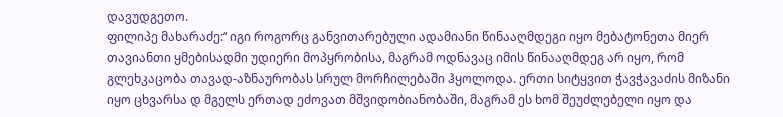დავუდგეთო.
ფილიპე მახარაძე:“ იგი როგორც განვითარებული ადამიანი წინააღმდეგი იყო მებატონეთა მიერ თავიანთი ყმებისადმი უდიერი მოპყრობისა, მაგრამ ოდნავაც იმის წინააღმდეგ არ იყო, რომ გლეხკაცობა თავად-აზნაურობას სრულ მორჩილებაში ჰყოლოდა. ერთი სიტყვით ჭავჭავაძის მიზანი იყო ცხვარსა დ მგელს ერთად ეძოვათ მშვიდობიანობაში, მაგრამ ეს ხომ შეუძლებელი იყო და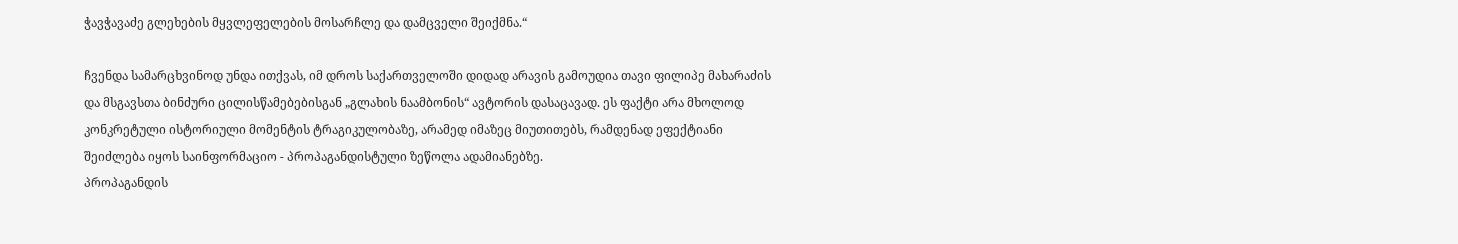ჭავჭავაძე გლეხების მყვლეფელების მოსარჩლე და დამცველი შეიქმნა.“

ჩვენდა სამარცხვინოდ უნდა ითქვას, იმ დროს საქართველოში დიდად არავის გამოუდია თავი ფილიპე მახარაძის და მსგავსთა ბინძური ცილისწამებებისგან „გლახის ნაამბონის“ ავტორის დასაცავად. ეს ფაქტი არა მხოლოდ კონკრეტული ისტორიული მომენტის ტრაგიკულობაზე, არამედ იმაზეც მიუთითებს, რამდენად ეფექტიანი შეიძლება იყოს საინფორმაციო - პროპაგანდისტული ზეწოლა ადამიანებზე.
პროპაგანდის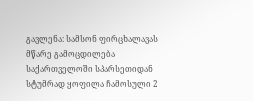გავლენა: სამსონ ფირცხალავას მწარე გამოცდილება
საქართველოში სპარსეთიდან სტუმრად ყოფილა ჩამოსული 2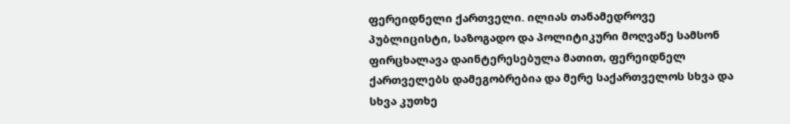ფერეიდნელი ქართველი. ილიას თანამედროვე პუბლიცისტი, საზოგადო და პოლიტიკური მოღვაწე სამსონ ფირცხალავა დაინტერესებულა მათით, ფერეიდნელ ქართველებს დამეგობრებია და მერე საქართველოს სხვა და სხვა კუთხე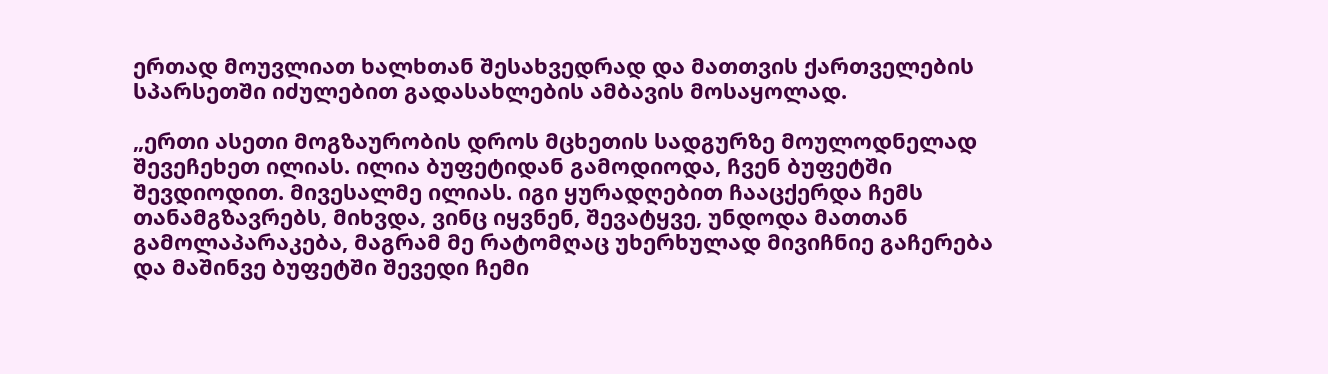ერთად მოუვლიათ ხალხთან შესახვედრად და მათთვის ქართველების სპარსეთში იძულებით გადასახლების ამბავის მოსაყოლად.

„ერთი ასეთი მოგზაურობის დროს მცხეთის სადგურზე მოულოდნელად შევეჩეხეთ ილიას. ილია ბუფეტიდან გამოდიოდა, ჩვენ ბუფეტში შევდიოდით. მივესალმე ილიას. იგი ყურადღებით ჩააცქერდა ჩემს თანამგზავრებს, მიხვდა, ვინც იყვნენ, შევატყვე, უნდოდა მათთან გამოლაპარაკება, მაგრამ მე რატომღაც უხერხულად მივიჩნიე გაჩერება და მაშინვე ბუფეტში შევედი ჩემი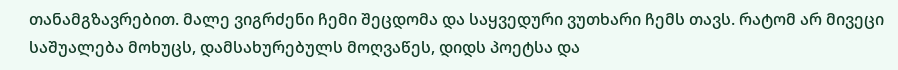თანამგზავრებით. მალე ვიგრძენი ჩემი შეცდომა და საყვედური ვუთხარი ჩემს თავს. რატომ არ მივეცი საშუალება მოხუცს, დამსახურებულს მოღვაწეს, დიდს პოეტსა და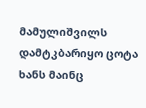მამულიშვილს დამტკბარიყო ცოტა ხანს მაინც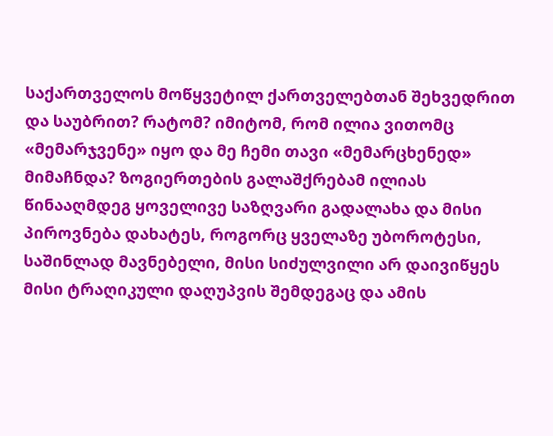საქართველოს მოწყვეტილ ქართველებთან შეხვედრით და საუბრით? რატომ? იმიტომ, რომ ილია ვითომც «მემარჯვენე» იყო და მე ჩემი თავი «მემარცხენედ» მიმაჩნდა? ზოგიერთების გალაშქრებამ ილიას წინააღმდეგ ყოველივე საზღვარი გადალახა და მისი პიროვნება დახატეს, როგორც ყველაზე უბოროტესი, საშინლად მავნებელი, მისი სიძულვილი არ დაივიწყეს მისი ტრაღიკული დაღუპვის შემდეგაც და ამის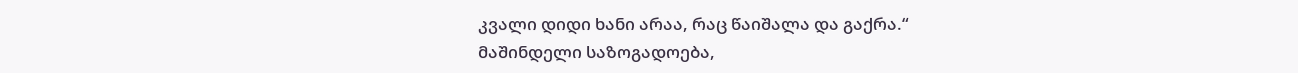კვალი დიდი ხანი არაა, რაც წაიშალა და გაქრა.“
მაშინდელი საზოგადოება,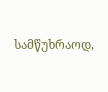სამწუხრაოდ,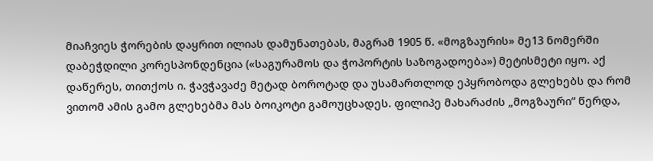მიაჩვიეს ჭორების დაყრით ილიას დამუნათებას, მაგრამ 1905 წ. «მოგზაურის» მე13 ნომერში დაბეჭდილი კორესპონდენცია («საგურამოს და ჭოპორტის საზოგადოება») მეტისმეტი იყო. აქ დაწერეს, თითქოს ი. ჭავჭავაძე მეტად ბოროტად და უსამართლოდ ეპყრობოდა გლეხებს და რომ ვითომ ამის გამო გლეხებმა მას ბოიკოტი გამოუცხადეს. ფილიპე მახარაძის „მოგზაური“ წერდა,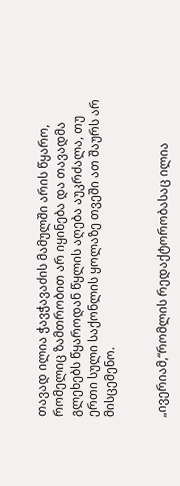თავად ილია ჭავჭავაძის მამულში არის წყარო, რომელიც ზამთრობით არ იყინება და თავადმა გლეხებს წყაროდან წყლის აღება აუკრძალა, თუ ერთი სული საქონლის ყოლაზე თვეში ათ შაურს არ მისცემენო.


„ივერიამ,“რომლის რედაქტორობასაც ილია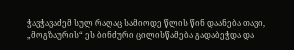ჭავჭავაძემ სულ რაღაც სამიოდე წლის წინ დაანება თავი, „მოგზაურის“ ეს ბინძური ცილისწამება გადაბეჭდა და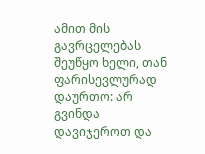ამით მის გავრცელებას შეუწყო ხელი, თან ფარისევლურად დაურთო: არ გვინდა დავიჯეროთ და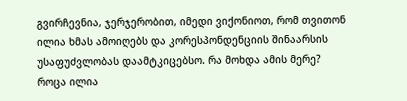გვირჩევნია, ჯერჯერობით, იმედი ვიქონიოთ, რომ თვითონ ილია ხმას ამოიღებს და კორესპონდენციის შინაარსის უსაფუძვლობას დაამტკიცებსო. რა მოხდა ამის მერე? როცა ილია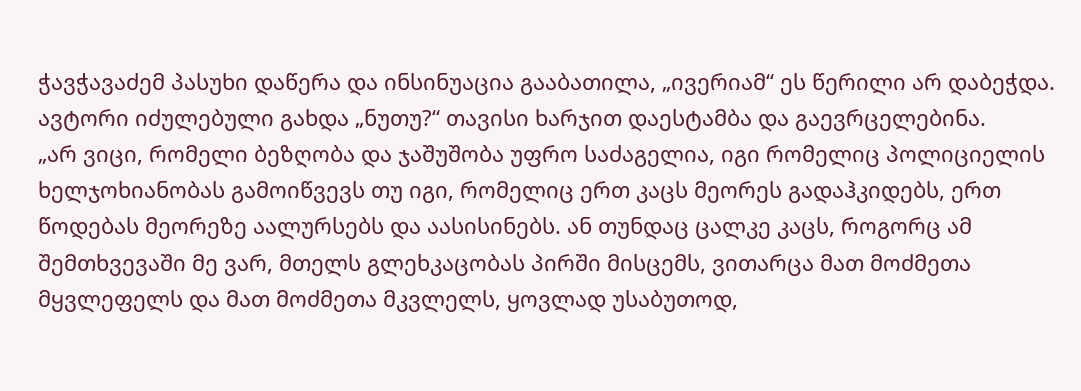ჭავჭავაძემ პასუხი დაწერა და ინსინუაცია გააბათილა, „ივერიამ“ ეს წერილი არ დაბეჭდა. ავტორი იძულებული გახდა „ნუთუ?“ თავისი ხარჯით დაესტამბა და გაევრცელებინა.
„არ ვიცი, რომელი ბეზღობა და ჯაშუშობა უფრო საძაგელია, იგი რომელიც პოლიციელის ხელჯოხიანობას გამოიწვევს თუ იგი, რომელიც ერთ კაცს მეორეს გადაჰკიდებს, ერთ წოდებას მეორეზე აალურსებს და აასისინებს. ან თუნდაც ცალკე კაცს, როგორც ამ შემთხვევაში მე ვარ, მთელს გლეხკაცობას პირში მისცემს, ვითარცა მათ მოძმეთა მყვლეფელს და მათ მოძმეთა მკვლელს, ყოვლად უსაბუთოდ,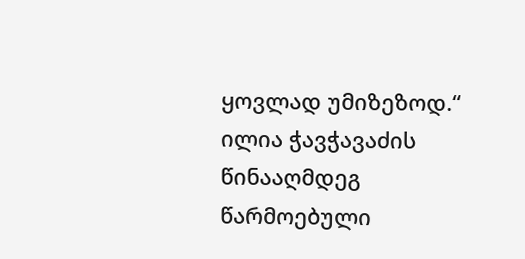ყოვლად უმიზეზოდ.“
ილია ჭავჭავაძის წინააღმდეგ წარმოებული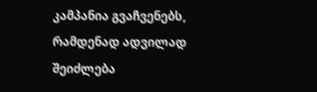კამპანია გვაჩვენებს, რამდენად ადვილად შეიძლება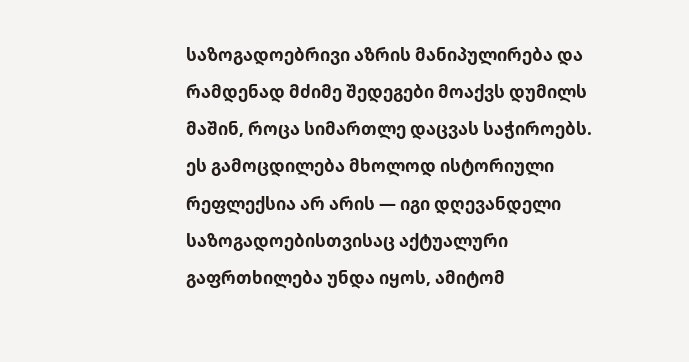საზოგადოებრივი აზრის მანიპულირება და რამდენად მძიმე შედეგები მოაქვს დუმილს მაშინ, როცა სიმართლე დაცვას საჭიროებს. ეს გამოცდილება მხოლოდ ისტორიული რეფლექსია არ არის — იგი დღევანდელი საზოგადოებისთვისაც აქტუალური გაფრთხილება უნდა იყოს, ამიტომ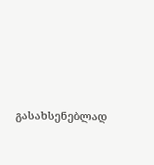გასახსენებლად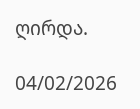ღირდა.

04/02/2026